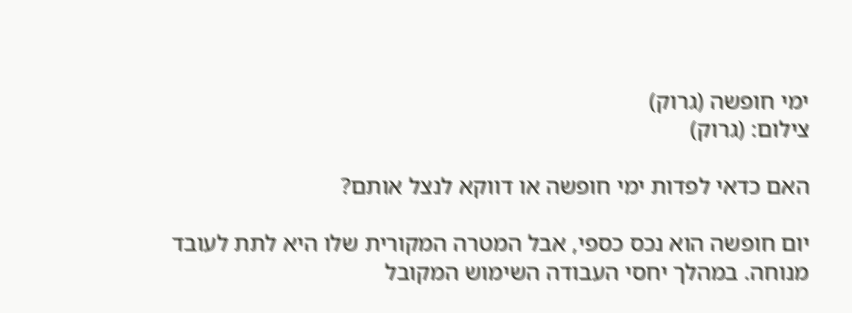ימי חופשה (גרוק)
צילום: (גרוק)

האם כדאי לפדות ימי חופשה או דווקא לנצל אותם?

יום חופשה הוא נכס כספי, אבל המטרה המקורית שלו היא לתת לעובד מנוחה. במהלך יחסי העבודה השימוש המקובל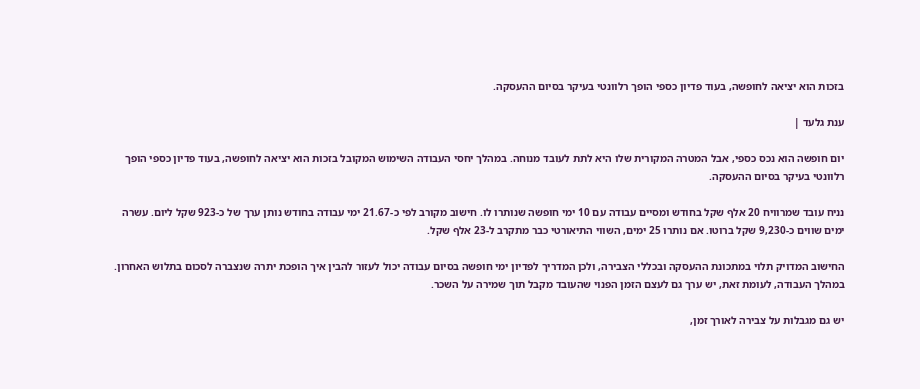בזכות הוא יציאה לחופשה, בעוד פדיון כספי הופך רלוונטי בעיקר בסיום ההעסקה.

ענת גלעד |

יום חופשה הוא נכס כספי, אבל המטרה המקורית שלו היא לתת לעובד מנוחה. במהלך יחסי העבודה השימוש המקובל בזכות הוא יציאה לחופשה, בעוד פדיון כספי הופך רלוונטי בעיקר בסיום ההעסקה.

נניח עובד שמרוויח 20 אלף שקל בחודש ומסיים עבודה עם 10 ימי חופשה שנותרו לו. חישוב מקורב לפי כ-21.67 ימי עבודה בחודש נותן ערך של כ-923 שקל ליום. עשרה ימים שווים כ-9,230 שקל ברוטו. אם נותרו 25 ימים, השווי התיאורטי כבר מתקרב ל-23 אלף שקל.

החישוב המדויק תלוי במתכונת ההעסקה ובכללי הצבירה, ולכן המדריך לפדיון ימי חופשה בסיום עבודה יכול לעזור להבין איך הופכת יתרה שנצברה לסכום בתלוש האחרון. במהלך העבודה, לעומת זאת, יש ערך גם לעצם הזמן הפנוי שהעובד מקבל תוך שמירה על השכר.

יש גם מגבלות על צבירה לאורך זמן,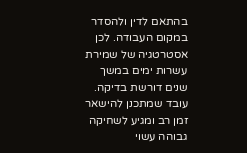בהתאם לדין ולהסדר במקום העבודה. לכן אסטרטגיה של שמירת עשרות ימים במשך שנים דורשת בדיקה. עובד שמתכנן להישאר זמן רב ומגיע לשחיקה גבוהה עשוי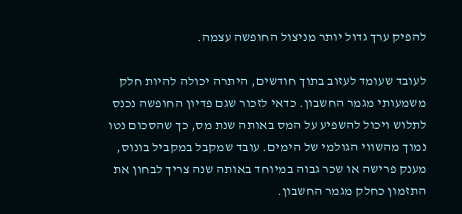להפיק ערך גדול יותר מניצול החופשה עצמה.

לעובד שעומד לעזוב בתוך חודשים, היתרה יכולה להיות חלק משמעותי מגמר החשבון. כדאי לזכור שגם פדיון החופשה נכנס לתלוש ויכול להשפיע על המס באותה שנת מס, כך שהסכום נטו נמוך מהשווי הגולמי של הימים. עובד שמקבל במקביל בונוס, מענק פרישה או שכר גבוה במיוחד באותה שנה צריך לבחון את התזמון כחלק מגמר החשבון.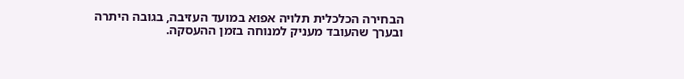הבחירה הכלכלית תלויה אפוא במועד העזיבה, בגובה היתרה ובערך שהעובד מעניק למנוחה בזמן ההעסקה.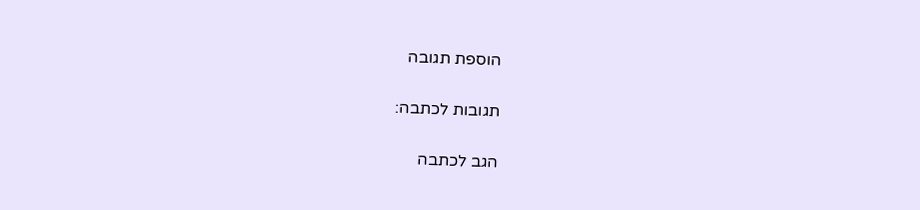הוספת תגובה

תגובות לכתבה:

הגב לכתבה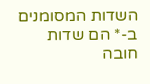השדות המסומנים ב-* הם שדות חובה